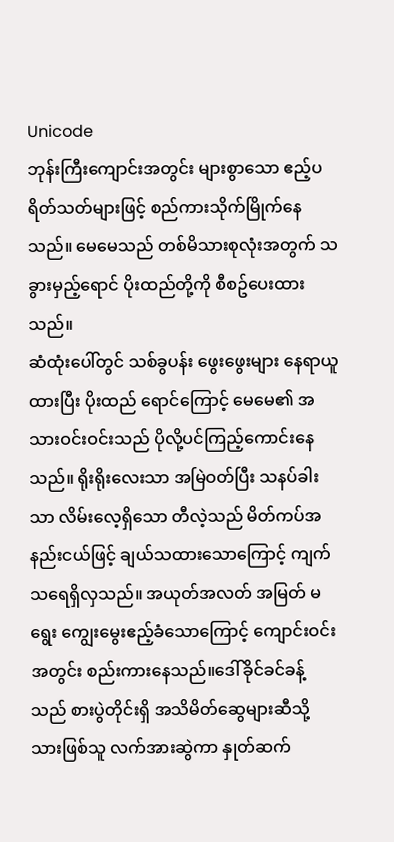Unicode
ဘုန်းကြီးကျောင်းအတွင်း များစွာသော ဧည့်ပရိတ်သတ်များဖြင့် စည်ကားသိုက်မြိုက်နေသည်။ မေမေသည် တစ်မိသားစုလုံးအတွက် သခွားမှည့်ရောင် ပိုးထည်တို့ကို စီစဥ်ပေးထားသည်။
ဆံထုံးပေါ်တွင် သစ်ခွပန်း ဖွေးဖွေးများ နေရာယူထားပြီး ပိုးထည် ရောင်ကြောင့် မေမေ၏ အသားဝင်းဝင်းသည် ပိုလို့ပင်ကြည့်ကောင်းနေသည်။ ရိုးရိုးလေးသာ အမြဲဝတ်ပြီး သနပ်ခါးသာ လိမ်းလေ့ရှိသော တီလဲ့သည် မိတ်ကပ်အနည်းငယ်ဖြင့် ချယ်သထားသောကြောင့် ကျက်သရေရှိလှသည်။ အယုတ်အလတ် အမြတ် မရွေး ကျွေးမွေးဧည့်ခံသောကြောင့် ကျောင်းဝင်းအတွင်း စည်းကားနေသည်။ဒေါ်ခိုင်ခင်ခန့်သည် စားပွဲတိုင်းရှိ အသိမိတ်ဆွေများဆီသို့ သားဖြစ်သူ လက်အားဆွဲကာ နှုတ်ဆက်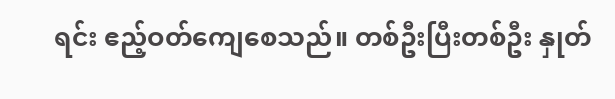ရင်း ဧည့်ဝတ်ကျေစေသည်။ တစ်ဦးပြီးတစ်ဦး နှုတ်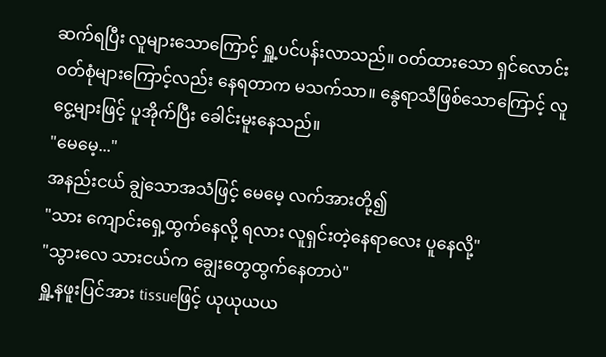ဆက်ရပြီး လူများသောကြောင့် ရှူ့ပင်ပန်းလာသည်။ ဝတ်ထားသော ရှင်လောင်းဝတ်စုံများကြောင့်လည်း နေရတာက မသက်သာ။ နွေရာသီဖြစ်သောကြောင့် လူငွေ့များဖြင့် ပူအိုက်ပြီး ခေါင်းမူးနေသည်။
"မေမေ့..."
အနည်းငယ် ချွဲသောအသံဖြင့် မေမေ့ လက်အားတို့၍
"သား ကျောင်းရှေ့ထွက်နေလို့ ရလား လူရှင်းတဲ့နေရာလေး ပူနေလို့"
"သွားလေ သားငယ်က ချွေးတွေထွက်နေတာပဲ"
ရှူ့နဖူးပြင်အား tissueဖြင့် ယုယုယယ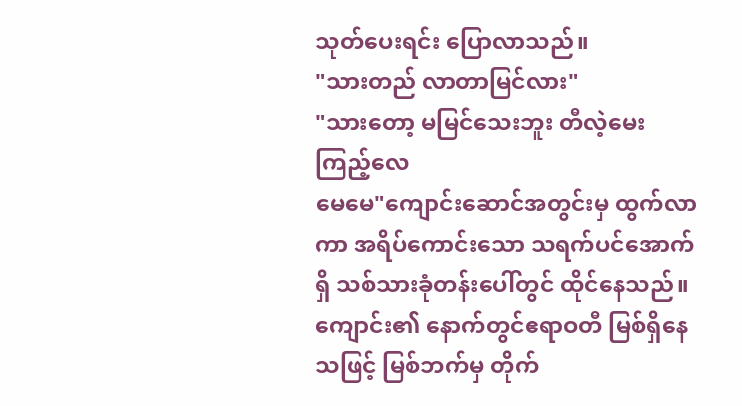သုတ်ပေးရင်း ပြောလာသည်။
"သားတည် လာတာမြင်လား"
"သားတော့ မမြင်သေးဘူး တီလဲ့မေးကြည့်လေ
မေမေ"ကျောင်းဆောင်အတွင်းမှ ထွက်လာကာ အရိပ်ကောင်းသော သရက်ပင်အောက်ရှိ သစ်သားခုံတန်းပေါ်တွင် ထိုင်နေသည်။ ကျောင်း၏ နောက်တွင်ဧရာဝတီ မြစ်ရှိနေသဖြင့် မြစ်ဘက်မှ တိုက်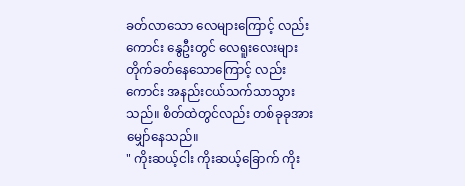ခတ်လာသော လေများကြောင့် လည်းကောင်း နွေဦးတွင် လေရူးလေးများ တိုက်ခတ်နေသောကြောင့် လည်းကောင်း အနည်းငယ်သက်သာသွားသည်။ စိတ်ထဲတွင်လည်း တစ်ခုခုအား မျှော်နေသည်။
" ကိုးဆယ့်ငါး ကိုးဆယ့်ခြောက် ကိုး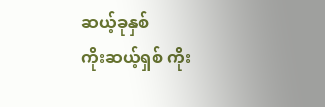ဆယ့်ခုနှစ်
ကိုးဆယ့်ရှစ် ကိုး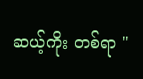ဆယ့်ကိုး တစ်ရာ "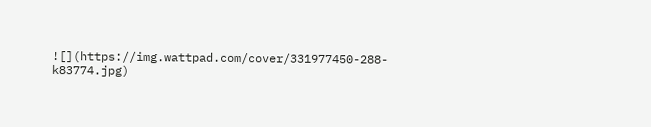![](https://img.wattpad.com/cover/331977450-288-k83774.jpg)